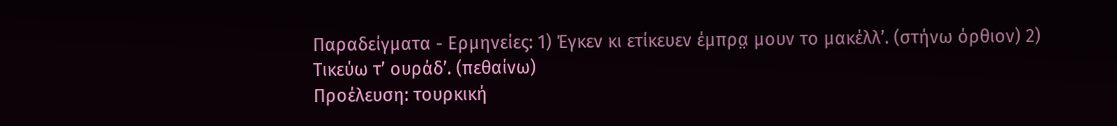Παραδείγματα - Ερμηνείες: 1) Έγκεν κι ετίκευεν έμπρα̤ μουν το μακέλλ’. (στήνω όρθιον) 2) Τικεύω τ’ ουράδ’. (πεθαίνω)
Προέλευση: τουρκική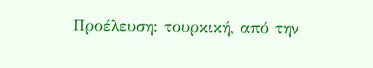Προέλευση: τουρκική, από την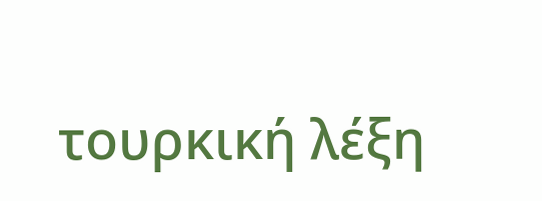τουρκική λέξη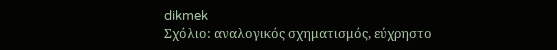dikmek
Σχόλιο: αναλογικός σχηματισμός, εύχρηστο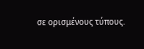σε ορισμένους τύπους.